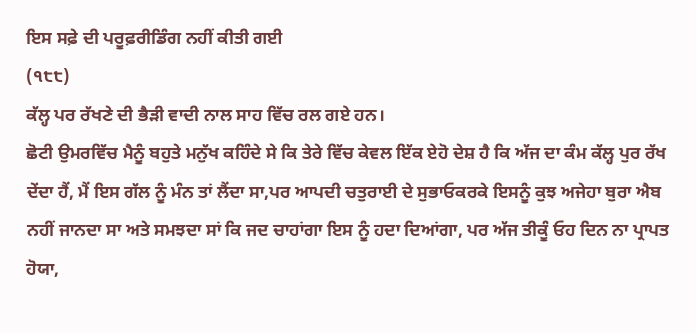ਇਸ ਸਫ਼ੇ ਦੀ ਪਰੂਫ਼ਰੀਡਿੰਗ ਨਹੀਂ ਕੀਤੀ ਗਈ
(੧੮੮)
ਕੱਲ੍ਹ ਪਰ ਰੱਖਣੇ ਦੀ ਭੈੜੀ ਵਾਦੀ ਨਾਲ ਸਾਹ ਵਿੱਚ ਰਲ ਗਏ ਹਨ।
ਛੋਟੀ ਉਮਰਵਿੱਚ ਮੈਨੂੰ ਬਹੁਤੇ ਮਨੁੱਖ ਕਹਿੰਦੇ ਸੇ ਕਿ ਤੇਰੇ ਵਿੱਚ ਕੇਵਲ ਇੱਕ ਏਹੋ ਦੇਸ਼ ਹੈ ਕਿ ਅੱਜ ਦਾ ਕੰਮ ਕੱਲ੍ਹ ਪੁਰ ਰੱਖ ਦੇਂਦਾ ਹੈਂ, ਮੈਂ ਇਸ ਗੱਲ ਨੂੰ ਮੰਨ ਤਾਂ ਲੈਂਦਾ ਸਾ,ਪਰ ਆਪਦੀ ਚਤੁਰਾਈ ਦੇ ਸੁਭਾਓਕਰਕੇ ਇਸਨੂੰ ਕੁਝ ਅਜੇਹਾ ਬੁਰਾ ਐਬ ਨਹੀਂ ਜਾਨਦਾ ਸਾ ਅਤੇ ਸਮਝਦਾ ਸਾਂ ਕਿ ਜਦ ਚਾਹਾਂਗਾ ਇਸ ਨੂੰ ਹਦਾ ਦਿਆਂਗਾ, ਪਰ ਅੱਜ ਤੀਕੂੰ ਓਹ ਦਿਨ ਨਾ ਪ੍ਰਾਪਤ ਹੋਯਾ,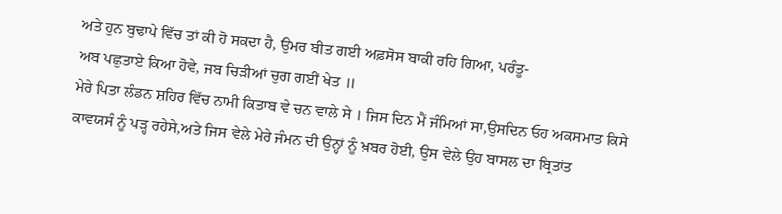ਅਤੇ ਹੁਨ ਬੁਢਾਪੇ ਵਿੱਚ ਤਾਂ ਕੀ ਹੋ ਸਕਦਾ ਹੈ, ਉਮਰ ਬੀਤ ਗਈ ਅਫ਼ਸੋਸ ਬਾਕੀ ਰਹਿ ਗਿਆ, ਪਰੰਤੂ-
ਅਬ ਪਛੁਤਾਏ ਕਿਆ ਹੋਵੇ, ਜਬ ਚਿੜੀਆਂ ਚੁਗ ਗਈਂ ਖੇਤ ॥
ਮੇਰੇ ਪਿਤਾ ਲੰਡਨ ਸ਼ਹਿਰ ਵਿੱਚ ਨਾਮੀ ਕਿਤਾਬ ਵੇ ਚਨ ਵਾਲੇ ਸੇ । ਜਿਸ ਦਿਨ ਮੈਂ ਜੰਮਿਆਂ ਸਾ,ਉਸਦਿਨ ਓਹ ਅਕਸਮਾਤ ਕਿਸੇ ਕਾਵਯਸੰ ਨੂੰ ਪੜ੍ਹ ਰਹੇਸੇ,ਅਤੇ ਜਿਸ ਵੇਲੇ ਮੇਰੇ ਜੰਮਨ ਦੀ ਉਨ੍ਹਾਂ ਨੂੰ ਖ਼ਬਰ ਹੋਈ, ਉਸ ਵੇਲੇ ਉਹ ਬਾਸਲ ਦਾ ਬ੍ਰਿਤਾਂਤ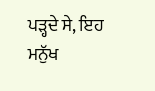ਪੜ੍ਹਦੇ ਸੇ, ਇਹ ਮਨੁੱਖ